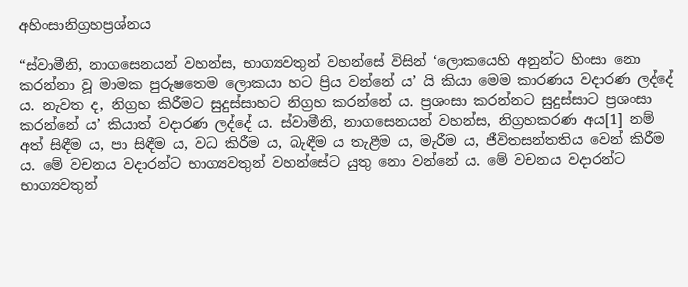අහිංසානිග්‍ර‍හප්‍ර‍ශ්නය

“ස්වාමීනි, නාගසෙනයන් වහන්ස, භාග්‍යවතුන් වහන්සේ විසින් ‘ලොකයෙහි අනුන්ට හිංසා නො කරන්නා වූ මාමක පුරුෂතෙම ලොකයා හට ප්‍රිය වන්නේ ය’ යි කියා මෙම කාරණය වදාරණ ලද්දේ ය. නැවත ද, නිග්‍ර‍හ කිරීමට සුදුස්සාහට නිග්‍ර‍හ කරන්නේ ය. ප්‍ර‍ශංසා කරන්නට සුදුස්සාට ප්‍ර‍ශංසා කරන්නේ ය’ කියාත් වදාරණ ලද්දේ ය. ස්වාමීනි, නාගසෙනයන් වහන්ස, නිග්‍ර‍හකරණ අය[1] නම් අත් සිඳීම ය, පා සිඳීම ය, වධ කිරීම ය, බැඳීම ය තැළීම ය, මැරීම ය, ජීවිතසන්තතිය වෙන් කිරීම ය. මේ වචනය වදාරන්ට භාග්‍යවතුන් වහන්සේට යුතු නො වන්නේ ය. මේ වචනය වදාරන්ට භාග්‍යවතුන්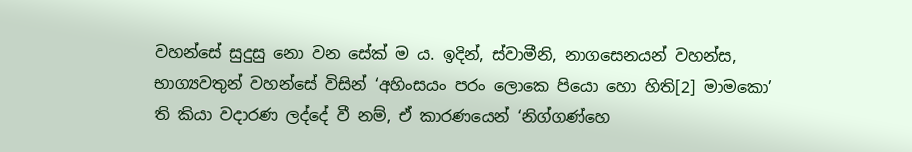වහන්සේ සුදුසු නො වන සේක් ම ය. ඉදින්, ස්වාමීනි, නාගසෙනයන් වහන්ස, භාග්‍යවතුන් වහන්සේ විසින් ‘අහිංසයං පරං ලොකෙ පියො හො හිති[2] මාමකො’ ති කියා වදාරණ ලද්දේ වී නම්, ඒ කාරණයෙන් ‘නිග්ගණ්හෙ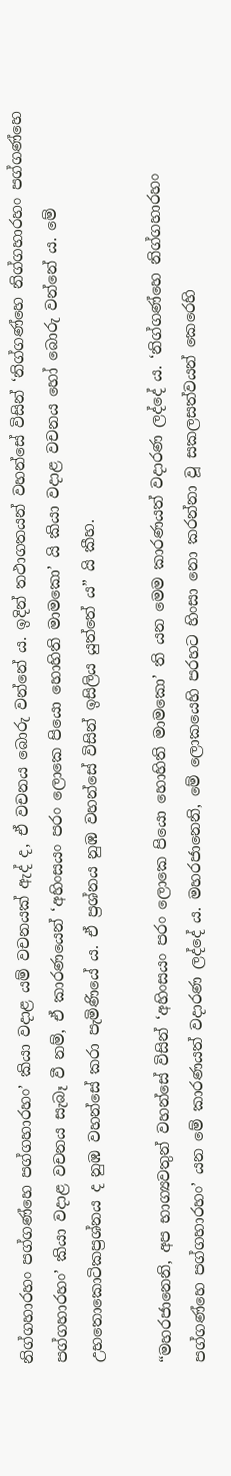නිග්ගහාරහං පග්ගණ්හෙ පග්ගහාරහං’ කියා වදාළ යම් වචනයක් ඇද් ද, ඒ වචනය බොරු වන්නේ ය. ඉදින් තථාගතයන් වහන්සේ විසින් ‘නිග්ගණ්හෙ නිග්ගහාරහං පග්ගණ්හෙ පග්ගහාරහං’ කියා වදාළ වචනය සැබෑ වී නම්, ඒ කාරණයෙන් ‘අහිංසයං පරං ලොකෙ පියො හොහිති මාමකො’ යි කියා වදාළ වචනය හෝ බොරු වන්නේ ය. මේ උභතොකොටිකප්‍ර‍ශ්නය ද නුඹ වහන්සේ කරා පැමිණියේ ය. ඒ ප්‍ර‍ශ්නය නුඹ වහන්සේ විසින් ඉසිලිය යුත්තේ ය” යි කීහ.

“මහරජානෙනි, අප භාග්‍යවතුන් වහන්සේ විසින් ‘අහිංසයං පරං ලොකෙ පියො හොහිති මාමකො’ ති යන මෙම කාරණයත් වදාරණ ලද්දේ ය. ‘නිග්ගණ්හෙ නිග්ගහාරහං පග්ගණ්හෙ පග්ගහාරහං’ යන මේ කාරණයත් වදාරණ ලද්දේ ය. මහරජානෙනි, මේ ලොකයෙහි පරහට හිංසා නො කරන්නා වූ සකලසත්වයන් කෙරෙහි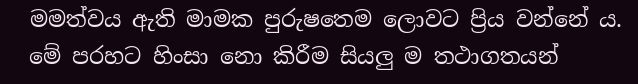මමත්වය ඇති මාමක පුරුෂතෙම ලොවට ප්‍රිය වන්නේ ය. මේ පරහට හිංසා නො කිරීම සියලු ම තථාගතයන්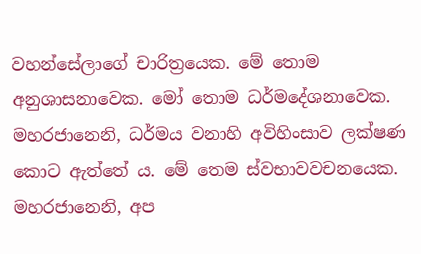වහන්සේලාගේ චාරිත්‍රයෙක. මේ තොම අනුශාසනාවෙක. මෝ තොම ධර්මදේශනාවෙක. මහරජානෙනි, ධර්මය වනාහි අවිහිංසාව ලක්ෂණ කොට ඇත්තේ ය. මේ තෙම ස්වභාවවචනයෙක. මහරජානෙනි, අප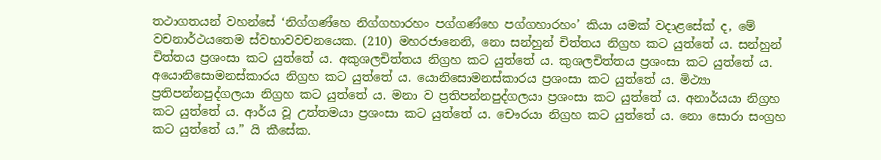තථාගතයන් වහන්සේ ‘නිග්ගණ්හෙ නිග්ගහාරහං පග්ගණ්හෙ පග්ගහාරහං’ කියා යමක් වදාළසේක් ද, මේ වචනාර්ථයතෙම ස්වභාවවචනයෙක. (210) මහරජානෙනි, නො සන්හුන් චිත්තය නිග්‍ර‍හ කට යුත්තේ ය. සන්හුන් චිත්තය ප්‍ර‍ශංසා කට යුත්තේ ය. අකුශලචිත්තය නිග්‍ර‍හ කට යුත්තේ ය. කුශලචිත්තය ප්‍ර‍ශංසා කට යුත්තේ ය. අයොනිසොමනස්කාරය නිග්‍ර‍හ කට යුත්තේ ය. යොනිසොමනස්කාරය ප්‍ර‍ශංසා කට යුත්තේ ය. මිථ්‍යා ප්‍ර‍තිපන්නපුද්ගලයා නිග්‍ර‍හ කට යුත්තේ ය. මනා ව ප්‍ර‍තිපන්නපුද්ගලයා ප්‍ර‍ශංසා කට යුත්තේ ය. අනාර්යයා නිග්‍ර‍හ කට යුත්තේ ය. ආර්ය වූ උත්තමයා ප්‍ර‍ශංසා කට යුත්තේ ය. චෞරයා නිග්‍ර‍හ කට යුත්තේ ය. නො සොරා සංග්‍ර‍හ කට යුත්තේ ය.” යි කීසේක.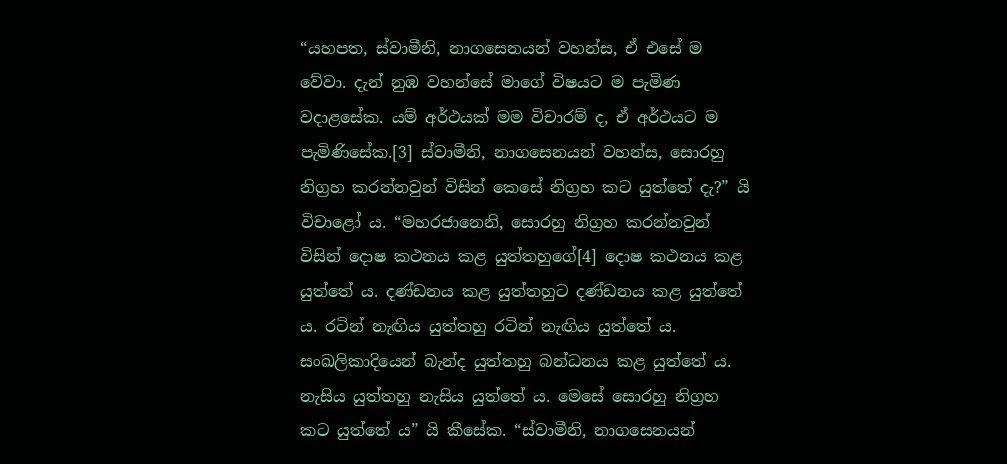“යහපත, ස්වාමීනි, නාගසෙනයන් වහන්ස, ඒ එසේ ම වේවා. දැන් නුඹ වහන්සේ මාගේ විෂයට ම පැමිණ වදාළසේක. යම් අර්ථයක් මම විචාරම් ද, ඒ අර්ථයට ම පැමිණිසේක.[3] ස්වාමීනි, නාගසෙනයන් වහන්ස, සොරහු නිග්‍ර‍හ කරන්නවුන් විසින් කෙසේ නිග්‍ර‍හ කට යුත්තේ දැ?” යි විචාළෝ ය. “මහරජානෙනි, සොරහු නිග්‍ර‍හ කරන්නවුන් විසින් දොෂ කථනය කළ යුත්තහුගේ[4] දොෂ කථනය කළ යුත්තේ ය. දණ්ඩනය කළ යුත්තහුට දණ්ඩනය කළ යුත්තේ ය. රටින් නැඟිය යුත්තහු රටින් නැඟිය යුත්තේ ය. සංඛලිකාදියෙන් බැන්ද යුත්තහු බන්ධනය කළ යුත්තේ ය. නැසිය යුත්තහු නැසිය යුත්තේ ය. මෙසේ සොරහු නිග්‍ර‍හ කට යුත්තේ ය” යි කීසේක. “ස්වාමීනි, නාගසෙනයන්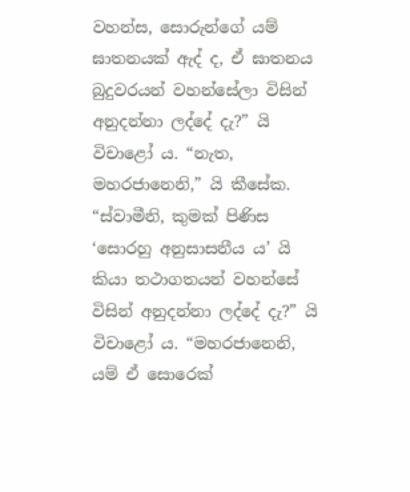වහන්ස, සොරුන්ගේ යම් ඝාතනයක් ඇද් ද, ඒ ඝාතනය බුදුවරයන් වහන්සේලා විසින් අනුදන්නා ලද්දේ දැ?” යි විචාළෝ ය. “නැත, මහරජානෙනි,” යි කීසේක. “ස්වාමීනි, කුමක් පිණිස ‘සොරහු අනුසාසනීය ය’ යි කියා තථාගතයන් වහන්සේ විසින් අනුදන්නා ලද්දේ දැ?” යි විචාළෝ ය. “මහරජානෙනි, යම් ඒ සොරෙක්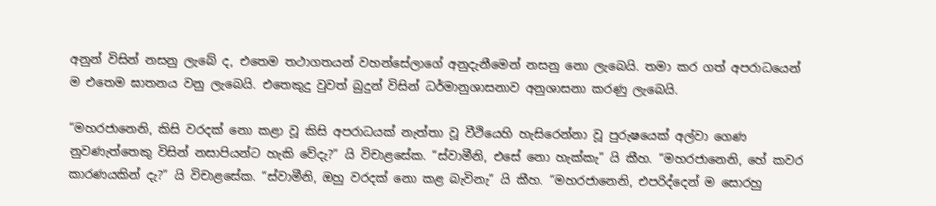අනුන් විසින් නසනු ලැබේ ද, එතෙම තථාගතයන් වහන්සේලාගේ අනුදැනීමෙන් නසනු නො ලැබෙයි. තමා කර ගත් අපරාධයෙන් ම එතෙම ඝාතනය වනු ලැබෙයි. එතෙකුදු වුවත් බුදුන් විසින් ධර්මානුශාසනාව අනුශාසනා කරණු ලැබෙයි.

“මහරජානෙනි, කිසි වරදක් නො කළා වූ කිසි අපරාධයක් නැත්තා වූ වීථියෙහි හැසිරෙන්නා වූ පුරුෂයෙක් අල්වා ගෙණ නුවණැත්තෙකු විසින් නසාපියන්ට හැකි වේදැ?” යි විචාළසේක. “ස්වාමීනි, එසේ නො හැක්කැ” යි කීහ. “මහරජානෙනි, හේ කවර කාරණයකින් දැ?” යි විචාළසේක. “ස්වාමීනි, ඔහු වරදක් නො කළ බැවිනැ” යි කීහ. “මහරජානෙනි, එපරිද්දෙන් ම සොරහු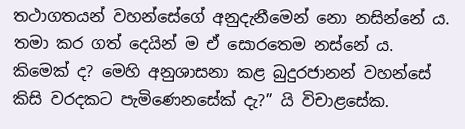තථාගතයන් වහන්සේගේ අනුදැනීමෙන් නො නසින්නේ ය. තමා කර ගත් දෙයින් ම ඒ සොරතෙම නස්නේ ය. කිමෙක් ද? මෙහි අනුශාසනා කළ බුදුරජානන් වහන්සේ කිසි වරදකට පැමිණෙනසේක් දැ?” යි විචාළසේක.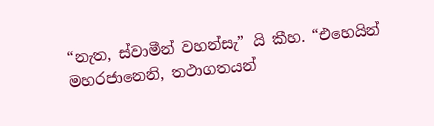“නැත, ස්වාමීන් වහන්සැ” යි කීහ. “එහෙයින් මහරජානෙනි, තථාගතයන්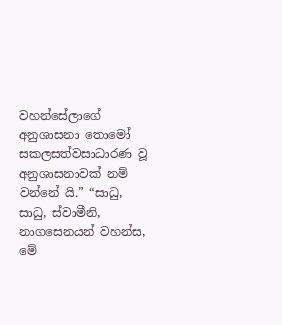වහන්සේලාගේ අනුශාසනා තොමෝ සකලසත්වසාධාරණ වූ අනුශාසනාවක් නම් වන්නේ යි.” “සාධු, සාධු, ස්වාමීනි, නාගසෙනයන් වහන්ස, මේ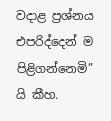වදාළ ප්‍ර‍ශ්නය එපරිද්දෙන් ම පිළිගන්නෙමි” යි කීහ.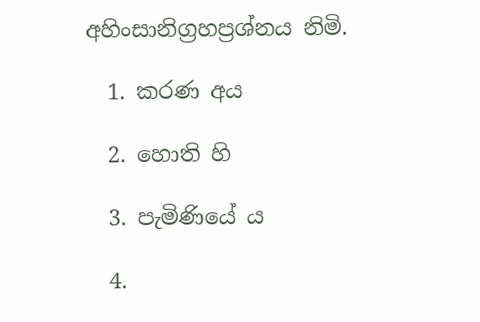අහිංසානිග්‍ර‍හප්‍ර‍ශ්නය නිමි.

  1. කරණ අය

  2. හොති හි

  3. පැමිණියේ ය

  4.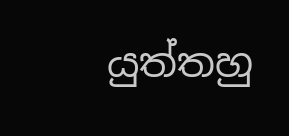යුත්තහු